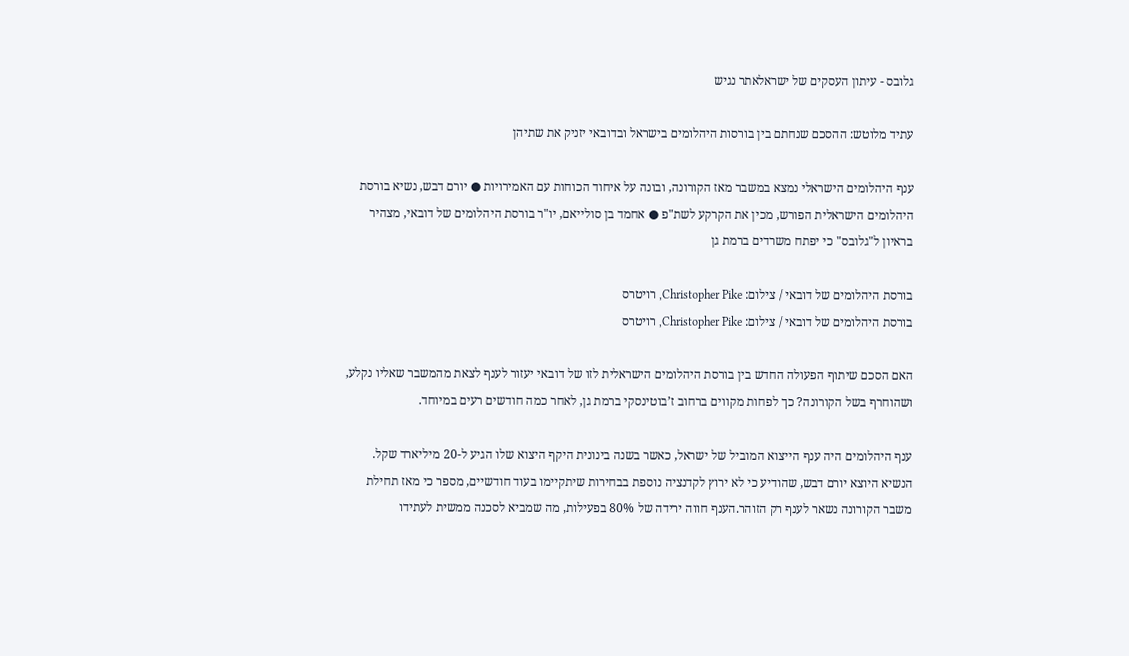גלובס - עיתון העסקים של ישראלאתר נגיש

עתיד מלוטש: ההסכם שנחתם בין בורסות היהלומים בישראל ובדובאי יזניק את שתיהן

ענף היהלומים הישראלי נמצא במשבר מאז הקורונה, ובונה על איחוד הכוחות עם האמירויות ● יורם דבש, נשיא בורסת היהלומים הישראלית הפורש, מכין את הקרקע לשת"פ ● אחמד בן סולייאם, יו"ר בורסת היהלומים של דובאי, מצהיר בראיון ל"גלובס" כי יפתח משרדים ברמת גן

בורסת היהלומים של דובאי / צילום: Christopher Pike, רויטרס
בורסת היהלומים של דובאי / צילום: Christopher Pike, רויטרס

האם הסכם שיתוף הפעולה החדש בין בורסת היהלומים הישראלית לזו של דובאי יעזור לענף לצאת מהמשבר שאליו נקלע, ושהוחרף בשל הקורונה? כך לפחות מקווים ברחוב ז’בוטינסקי ברמת גן, לאחר כמה חודשים רעים במיוחד.

ענף היהלומים היה ענף הייצוא המוביל של ישראל, כאשר בשנה בינונית היקף היצוא שלו הגיע ל-20 מיליארד שקל. הנשיא היוצא יורם דבש, שהודיע כי לא ירוץ לקדנציה נוספת בבחירות שיתקיימו בעוד חודשיים, מספר כי מאז תחילת משבר הקורונה נשאר לענף רק הזוהר.הענף חווה ירידה של 80% בפעילות, מה שמביא לסכנה ממשית לעתידו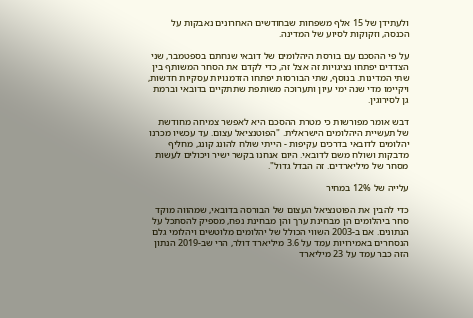ולעתידן של 15 אלף משפחות שבחודשים האחרונים נאבקות על הכנסה, וזקוקות לסיוע של המדינה.

על פי ההסכם עם בורסת היהלומים של דובאי שנחתם בספטמבר, שני הצדדים יפתחו נציגויות זה אצל זה, כדי לקדם את הסחר המשותף בין שתי המדינות. בנוסף, שתי הבורסות יפתחו הזדמנויות עסקיות חדשות, ויקיימו מדי שנה ימי עיון ותערוכה משותפת שתתקיים בדובאי וברמת גן לסירוגין.

דבש אומר מפורשות כי מטרת ההסכם היא לאפשר צמיחה מחודשת של תעשיית היהלומים הישראלית. "הפוטנציאל עצום. עד עכשיו מכרנו יהלומים לדובאי בדרכים עקיפות - הייתי שולח להונג קונג, מחליף מדבקות ושולח משם לדובאי. היום אנחנו בקשר ישיר ויכולים לעשות מסחר של מיליארדים. זה הבדל גדול".

עלייה של 12% במחיר

כדי להבין את הפוטנציאל העצום של הבורסה בדובאי, שמהווה מוקד סחר ביהלומים הן מבחינת ערך והן מבחינת נפח, מספיק להסתכל על הנתונים. אם ב-2003 השווי הכולל של יהלומים מלוטשים ויהלומי גלם הנסחרים באמירויות עמד על 3.6 מיליארד דולר, הרי שב-2019 הנתון הזה כבר עמד על 23 מיליארד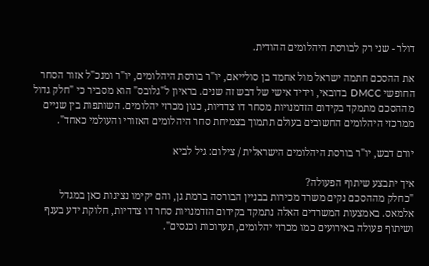דולר - שני רק לבורסת היהלומים ההודית.

את ההסכם חתמה ישראל מול אחמד בן סולייאם, יו"ר בורסת היהלומים, יו"ר ומנכ"ל אזור הסחר החופשי DMCC בדובאי, וידיד אישי של דבש זה שנים. בראיון ל"גלובס" הוא מסביר כי "חלק גדול מההסכם מתמקד בקידום הזדמנויות מסחר דו צדדיות, כגון מכרזי יהלומים. השותפות בין שניים ממרכזי היהלומים החשובים בעולם תתמוך בצמיחת סחר היהלומים האזורי והעולמי כאחד".

יורם דבש, יו"ר בורסת היהלומים הישראלית / צילום: גיל לביא

איך יתבצע שיתוף הפעולה?
"כחלק מההסכם נקים משרד מכירות בבניין הבורסה ברמת גן, והם יקימו נציגות כאן במגדל אלמאס. באמצעות המשרדים האלה נתמקד בקידום הזדמנויות סחר דו צדדיות, חלוקת ידע בענף ושיתוף פעולה באירועים כמו מכרזי יהלומים, תערוכות וכנסים".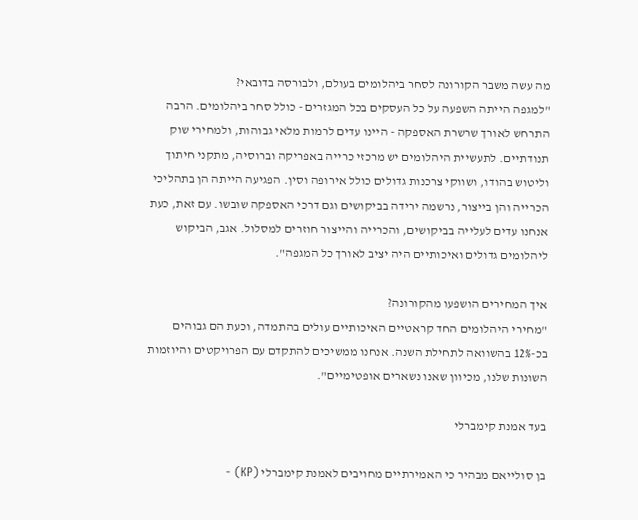מה עשה משבר הקורונה לסחר ביהלומים בעולם, ולבורסה בדובאי?
"למגפה הייתה השפעה על כל העסקים בכל המגזרים - כולל סחר ביהלומים. הרבה התרחש לאורך שרשרת האספקה - היינו עדים לרמות מלאי גבוהות, ולמחירי שוק תנודתיים. לתעשיית היהלומים יש מרכזי כרייה באפריקה וברוסיה, מתקני חיתוך וליטוש בהודו, ושווקי צרכנות גדולים כולל אירופה וסין. הפגיעה הייתה הן בתהליכי הכרייה והן בייצור, נרשמה ירידה בביקושים וגם דרכי האספקה שובשו. עם זאת, כעת אנחנו עדים לעלייה בביקושים, והכרייה והייצור חוזרים למסלול. אגב, הביקוש ליהלומים גדולים ואיכותיים היה יציב לאורך כל המגפה".

איך המחירים הושפעו מהקורונה?
"מחירי היהלומים החד קראטיים האיכותיים עולים בהתמדה, וכעת הם גבוהים בכ-12% בהשוואה לתחילת השנה. אנחנו ממשיכים להתקדם עם הפרויקטים והיוזמות השונות שלנו, מכיוון שאנו נשארים אופטימיים".

בעד אמנת קימברלי

בן סולייאם מבהיר כי האמירתיים מחויבים לאמנת קימברלי (KP) -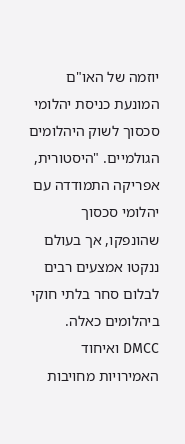יוזמה של האו"ם המונעת כניסת יהלומי סכסוך לשוק היהלומים הגולמיים. "היסטורית, אפריקה התמודדה עם יהלומי סכסוך שהונפקו, אך בעולם ננקטו אמצעים רבים לבלום סחר בלתי חוקי ביהלומים כאלה. DMCC ואיחוד האמירויות מחויבות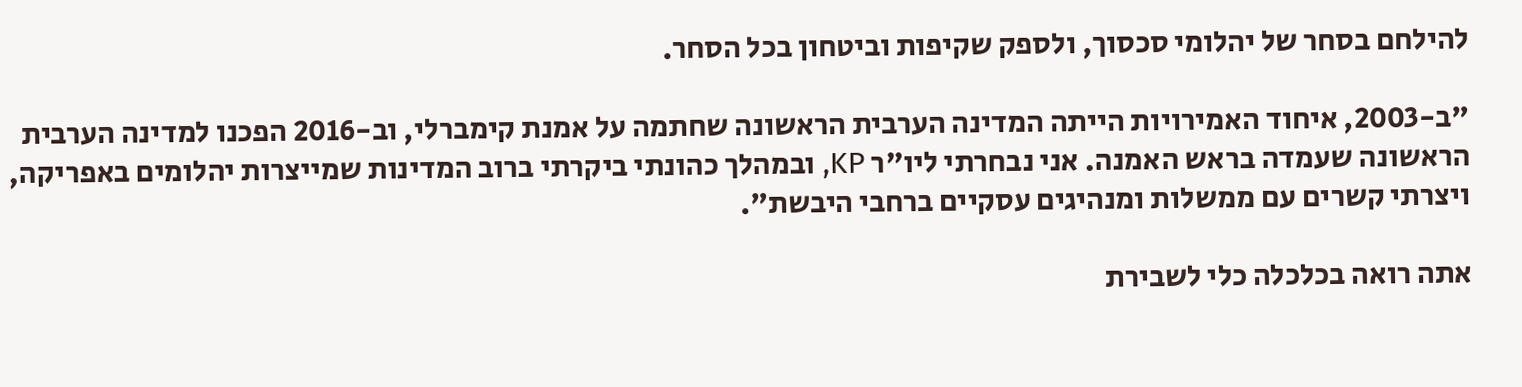להילחם בסחר של יהלומי סכסוך, ולספק שקיפות וביטחון בכל הסחר.

"ב-2003, איחוד האמירויות הייתה המדינה הערבית הראשונה שחתמה על אמנת קימברלי, וב-2016 הפכנו למדינה הערבית הראשונה שעמדה בראש האמנה. אני נבחרתי ליו"ר KP, ובמהלך כהונתי ביקרתי ברוב המדינות שמייצרות יהלומים באפריקה, ויצרתי קשרים עם ממשלות ומנהיגים עסקיים ברחבי היבשת".

אתה רואה בכלכלה כלי לשבירת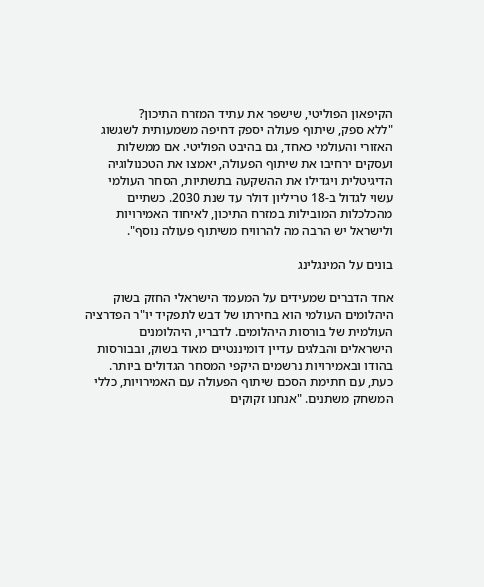הקיפאון הפוליטי, שישפר את עתיד המזרח התיכון?
"ללא ספק, שיתוף פעולה יספק דחיפה משמעותית לשגשוג האזורי והעולמי כאחד, גם בהיבט הפוליטי. אם ממשלות ועסקים ירחיבו את שיתוף הפעולה, יאמצו את הטכנולוגיה הדיגיטלית ויגדילו את ההשקעה בתשתיות, הסחר העולמי עשוי לגדול ב-18 טריליון דולר עד שנת 2030. כשתיים מהכלכלות המובילות במזרח התיכון, לאיחוד האמירויות ולישראל יש הרבה מה להרוויח משיתוף פעולה נוסף".

בונים על המינגלינג

אחד הדברים שמעידים על המעמד הישראלי החזק בשוק היהלומים העולמי הוא בחירתו של דבש לתפקיד יו"ר הפדרציה העולמית של בורסות היהלומים. לדבריו, היהלומנים הישראלים והבלגים עדיין דומיננטיים מאוד בשוק, ובבורסות בהודו ובאמירויות נרשמים היקפי המסחר הגדולים ביותר. כעת, עם חתימת הסכם שיתוף הפעולה עם האמירויות, כללי המשחק משתנים. "אנחנו זקוקים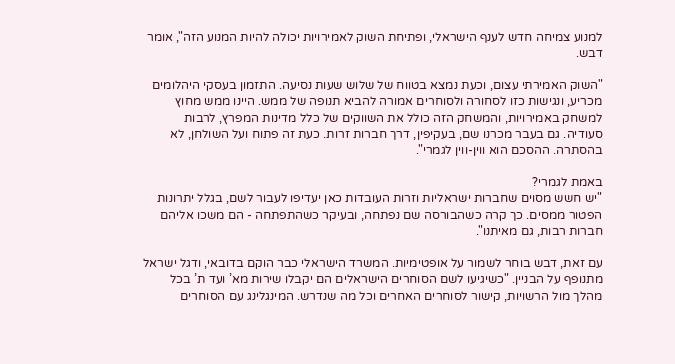למנוע צמיחה חדש לענף הישראלי, ופתיחת השוק לאמירויות יכולה להיות המנוע הזה", אומר דבש.

"השוק האמירתי עצום, וכעת נמצא בטווח של שלוש שעות נסיעה. התזמון בעסקי היהלומים מכריע, ונגישות כזו לסחורה ולסוחרים אמורה להביא תנופה של ממש. היינו ממש מחוץ למשחק באמירויות, והמשחק הזה כולל את השווקים של כלל מדינות המפרץ, לרבות סעודיה. גם בעבר מכרנו שם, בעקיפין, דרך חברות זרות. כעת זה פתוח ועל השולחן, לא בהסתרה. ההסכם הוא ווין-ווין לגמרי".

באמת לגמרי?
"יש חשש מסוים שחברות ישראליות וזרות העובדות כאן יעדיפו לעבור לשם, בגלל יתרונות הפטור ממסים. כך קרה כשהבורסה שם נפתחה, ובעיקר כשהתפתחה - הם משכו אליהם חברות רבות, גם מאיתנו".

עם זאת, דבש בוחר לשמור על אופטימיות. המשרד הישראלי כבר הוקם בדובאי, ודגל ישראל מתנופף על הבניין. "כשיגיעו לשם הסוחרים הישראלים הם יקבלו שירות מא’ ועד ת’ בכל מהלך מול הרשויות, קישור לסוחרים האחרים וכל מה שנדרש. המינגלינג עם הסוחרים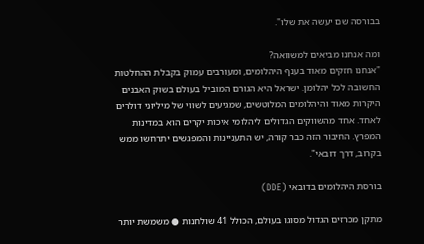בבורסה שם יעשה את שלו".

ומה אנחנו מביאים למשוואה?
"אנחנו חזקים מאוד בענף היהלומים, ומעורבים עמוק בקבלת ההחלטות החשובה לכל יהלומן. ישראל היא הגורם המוביל בעולם בשוק האבנים היקרות מאוד והיהלומים המלוטשים, שמגיעים לשווי של מיליוני דולרים לאחד. אחד מהשווקים הגדולים ליהלומי איכות יקרים הוא במדינות המפרץ. החיבור הזה כבר קורה, יש התעניינות והמפגשים יתרחשו ממש בקרוב, דרך דובאי".

בורסת היהלומים בדובאי (DDE)

מתקן מכרזים הגדול מסוגו בעולם, הכולל 41 שולחנות ● משמשת יותר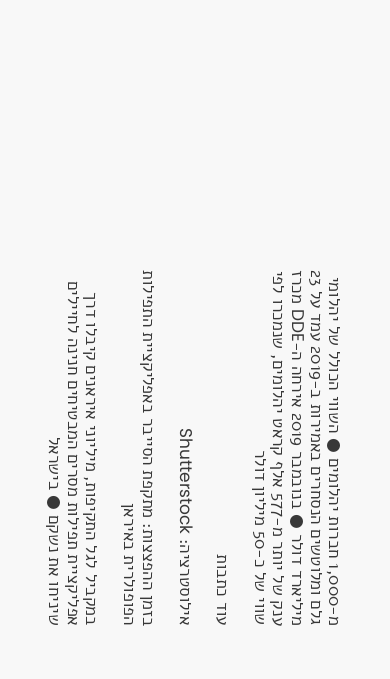מ-1,000 חברות יהלומים ● השווי הכולל של יהלומי גלם ומלוטשים הנסחרים באמירות ב-2019 עמד על 23 מיליארד דולר ● בנובמבר 2019 אירחה ה-DDE מכרז ענק של יותר מ-577 אלף קראט יהלומים, שנמכרו לפי שווי של כ-50 מיליון דולר

עוד כתבות

אילוסטרציה: Shutterstock

בזמן ההפצצות: מתקפת הסייבר באפליקציית התפילות הפופולרית באיראן

במקביל לגל התקיפות, מיליוני איראנים קיבלו דרך אפליקציית תפילות מסרים המבטיחים חנינה לחיילים שיניחו את נשקם ● בישראל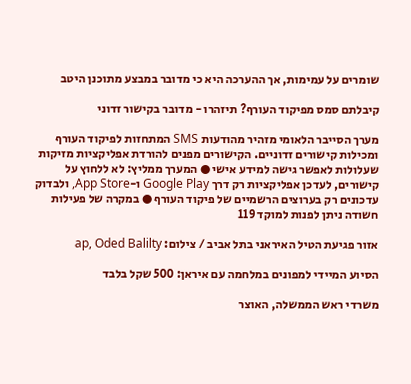שומרים על עמימות, אך ההערכה היא כי מדובר במבצע מתוכנן היטב

קיבלתם סמס מפיקוד העורף? תיזהרו - מדובר בקישור זדוני

מערך הסייבר הלאומי מזהיר מהודעות SMS המתחזות לפיקוד העורף ומכילות קישורים זדוניים. הקישורים מפנים להורדת אפליקציות מזיקות שעלולות לאפשר גישה למידע אישי ● המערך ממליץ: לא ללחוץ על קישורים, לעדכן אפליקציות רק דרך Google Play ו-App Store, ולבדוק עדכונים רק בערוצים הרשמיים של פיקוד העורף ● במקרה של פעילות חשודה ניתן לפנות למוקד 119

אזור פגיעת הטיל האיראני בתל אביב / צילום: ap, Oded Balilty

הסיוע המיידי למפונים במלחמה עם איראן: 500 שקל בלבד

משרדי ראש הממשלה, האוצר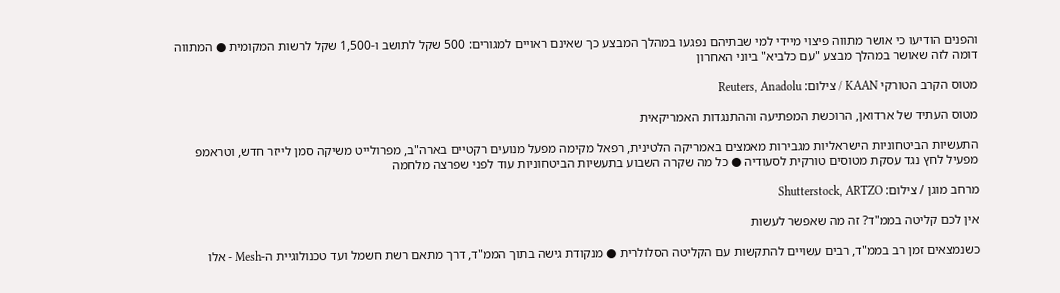והפנים הודיעו כי אושר מתווה פיצוי מיידי למי שבתיהם נפגעו במהלך המבצע כך שאינם ראויים למגורים: 500 שקל לתושב ו-1,500 שקל לרשות המקומית ● המתווה דומה לזה שאושר במהלך מבצע "עם כלביא" ביוני האחרון

מטוס הקרב הטורקי KAAN / צילום: Reuters, Anadolu

מטוס העתיד של ארדואן, הרוכשת המפתיעה וההתנגדות האמריקאית

התעשיות הביטחוניות הישראליות מגבירות מאמצים באמריקה הלטינית, רפאל מקימה מפעל מנועים רקטיים בארה"ב, מפרולייט משיקה סמן לייזר חדש, וטראמפ מפעיל לחץ נגד עסקת מטוסים טורקית לסעודיה ● כל מה שקרה השבוע בתעשיות הביטחוניות עוד לפני שפרצה מלחמה

מרחב מוגן / צילום: Shutterstock, ARTZO

אין לכם קליטה בממ"ד? זה מה שאפשר לעשות

כשנמצאים זמן רב בממ"ד, רבים עשויים להתקשות עם הקליטה הסלולרית ● מנקודת גישה בתוך הממ"ד, דרך מתאם רשת חשמל ועד טכנולוגיית ה-Mesh - אלו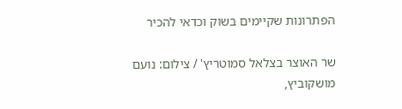הפתרונות שקיימים בשוק וכדאי להכיר

שר האוצר בצלאל סמוטריץ' / צילום: נועם מושקוביץ,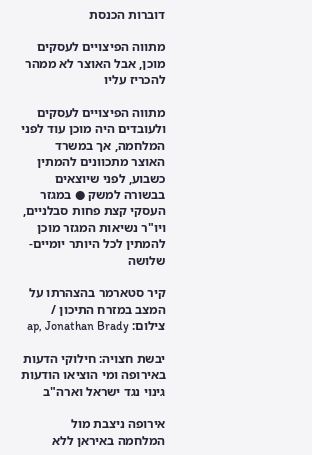דוברות הכנסת

מתווה הפיצויים לעסקים מוכן, אבל האוצר לא ממהר להכריז עליו

מתווה הפיצויים לעסקים ולעובדים היה מוכן עוד לפני המלחמה, אך במשרד האוצר מתכוונים להמתין כשבוע, לפני שיוצאים בבשורה למשק ● במגזר העסקי קצת פחות סבלניים, ויו"ר נשיאות המגזר מוכן להמתין לכל היותר יומיים-שלושה

קיר סטארמר בהצהרתו על המצב במזרח התיכון / צילום: ap, Jonathan Brady

יבשת חצויה: חילוקי הדעות באירופה ומי הוציאו הודעות גינוי נגד ישראל וארה"ב

אירופה ניצבת מול המלחמה באיראן ללא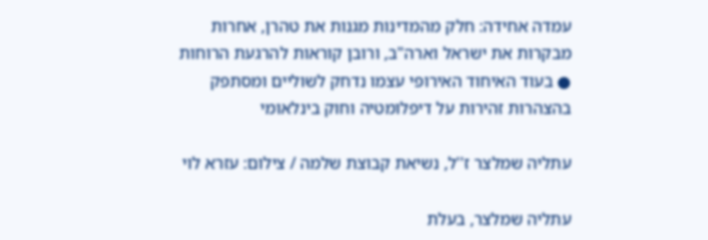עמדה אחידה: חלק מהמדינות מגנות את טהרן, אחרות מבקרות את ישראל וארה"ב, ורובן קוראות להרגעת הרוחות ● בעוד האיחוד האירופי עצמו נדחק לשוליים ומסתפק בהצהרות זהירות על דיפלומטיה וחוק בינלאומי

עתליה שמלצר ז''ל, נשיאת קבוצת שלמה / צילום: עזרא לוי

עתליה שמלצר, בעלת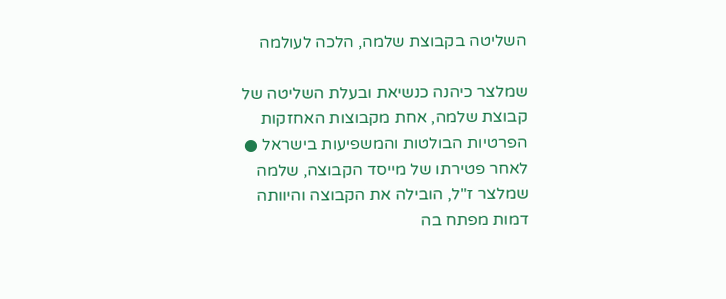השליטה בקבוצת שלמה, הלכה לעולמה

שמלצר כיהנה כנשיאת ובעלת השליטה של קבוצת שלמה, אחת מקבוצות האחזקות הפרטיות הבולטות והמשפיעות בישראל ● לאחר פטירתו של מייסד הקבוצה, שלמה שמלצר ז"ל, הובילה את הקבוצה והיוותה דמות מפתח בה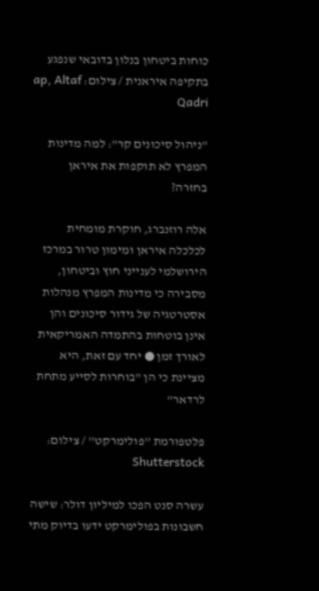כוחות ביטחון בנלון בדובאי שנפגע בתקיפה איראנית / צילום: ap, Altaf Qadri

"ניהול סיכונים קר": למה מדינות המפרץ לא תוקפות את איראן בחזרה?

אלה רוזנברג, חוקרת מומחית לכלכלה איראן ומימון טרור במרכז הירושלמי לענייני חוץ וביטחון, מסבירה כי מדינות המפרץ מנהלות אסטרטגיה של גידור סיכונים והן אינן בוטחות בהתמדה האמריקאית לאורך זמן ● יחד עם זאת, היא מציינת כי הן "בוחרות לסייע מתחת לרדאר"

פלטפורמת ''פולימרקט'' / צילום: Shutterstock

עשרה סנט הפכו למיליון דולר: שישה חשבונות בפולימרקט ידעו בדיוק מתי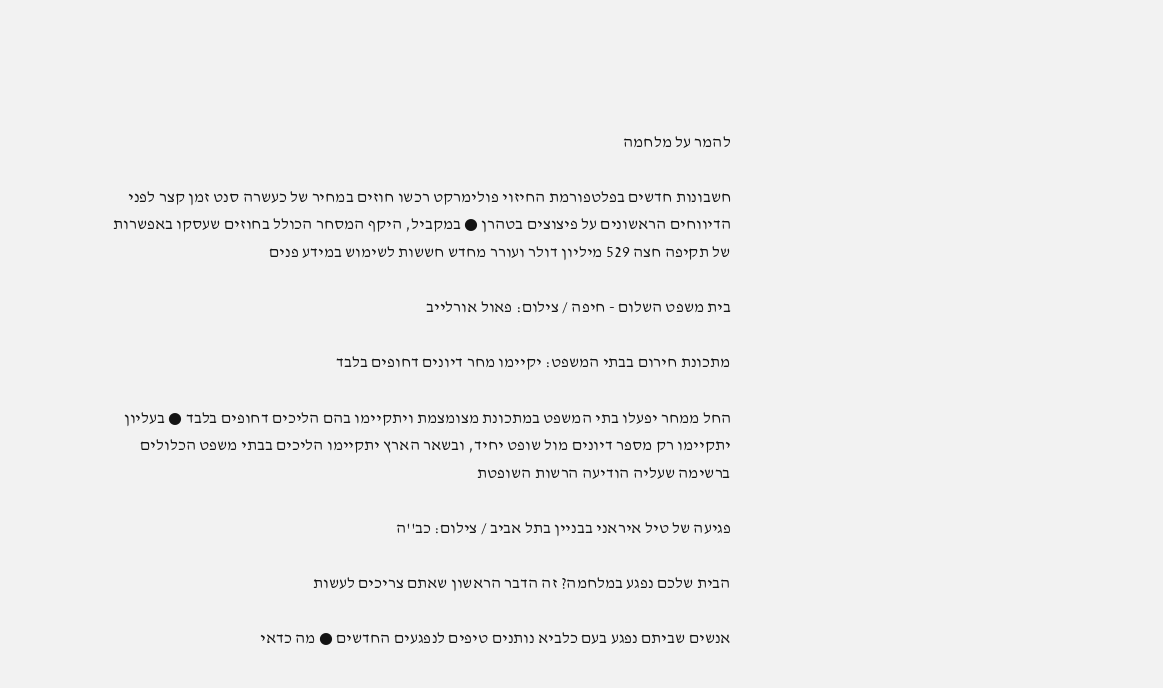להמר על מלחמה

חשבונות חדשים בפלטפורמת החיזוי פולימרקט רכשו חוזים במחיר של כעשרה סנט זמן קצר לפני הדיווחים הראשונים על פיצוצים בטהרן ● במקביל, היקף המסחר הכולל בחוזים שעסקו באפשרות של תקיפה חצה 529 מיליון דולר ועורר מחדש חששות לשימוש במידע פנים

בית משפט השלום - חיפה / צילום: פאול אורלייב

מתכונת חירום בבתי המשפט: יקיימו מחר דיונים דחופים בלבד

החל ממחר יפעלו בתי המשפט במתכונת מצומצמת ויתקיימו בהם הליכים דחופים בלבד ● בעליון יתקיימו רק מספר דיונים מול שופט יחיד, ובשאר הארץ יתקיימו הליכים בבתי משפט הכלולים ברשימה שעליה הודיעה הרשות השופטת

פגיעה של טיל איראני בבניין בתל אביב / צילום: כב''ה

הבית שלכם נפגע במלחמה? זה הדבר הראשון שאתם צריכים לעשות

אנשים שביתם נפגע בעם כלביא נותנים טיפים לנפגעים החדשים ● מה כדאי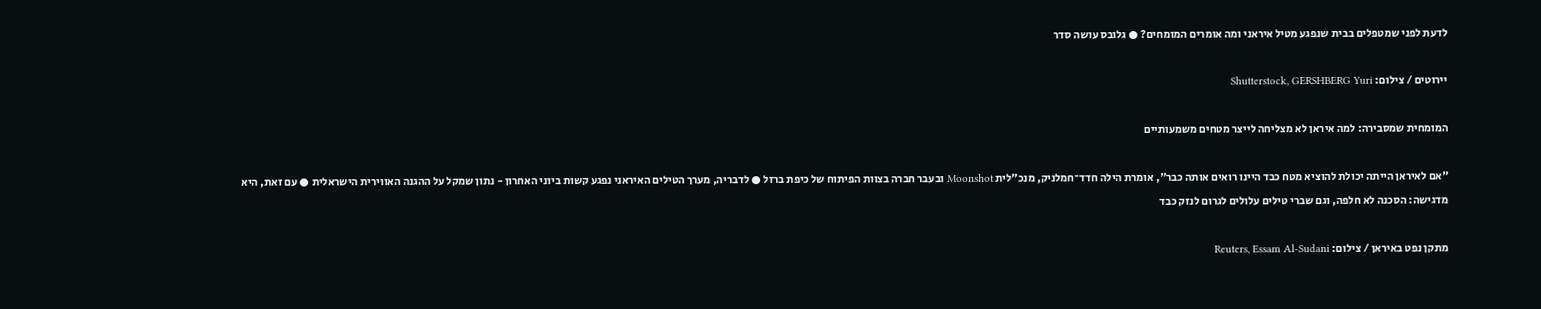לדעת לפני שמטפלים בבית שנפגע מטיל איראני ומה אומרים המומחים? ● גלובס עושה סדר

יירוטים / צילום: Shutterstock, GERSHBERG Yuri

המומחית שמסבירה: למה איראן לא מצליחה לייצר מטחים משמעותיים

"אם לאיראן הייתה יכולת להוציא מטח כבד היינו רואים אותה כבר", אומרת הילה חדד־חמלניק, מנכ"לית Moonshot ובעבר חברה בצוות הפיתוח של כיפת ברזל ● לדבריה, מערך הטילים האיראני נפגע קשות ביוני האחרון - נתון שמקל על ההגנה האווירית הישראלית ● עם זאת, היא מדגישה: הסכנה לא חלפה, וגם שברי טילים עלולים לגרום לנזק כבד

מתקן נפט באיראן / צילום: Reuters, Essam Al-Sudani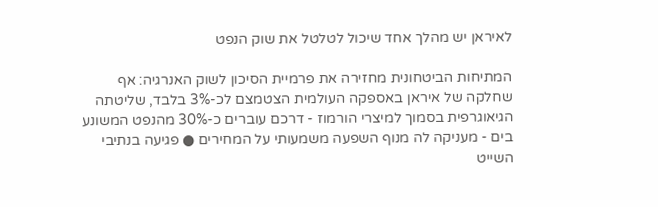לאיראן יש מהלך אחד שיכול לטלטל את שוק הנפט

המתיחות הביטחונית מחזירה את פרמיית הסיכון לשוק האנרגיה: אף שחלקה של איראן באספקה העולמית הצטמצם לכ-3% בלבד, שליטתה הגיאוגרפית בסמוך למיצרי הורמוז - דרכם עוברים כ-30% מהנפט המשונע בים - מעניקה לה מנוף השפעה משמעותי על המחירים ● פגיעה בנתיבי השייט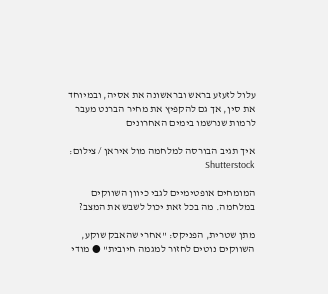עלול לזעזע בראש ובראשונה את אסיה, ובמיוחד את סין, אך גם להקפיץ את מחיר הברנט מעבר לרמות שנרשמו בימים האחרונים

איך תגיב הבורסה למלחמה מול איראן / צילום: Shutterstock

המומחים אופטימיים לגבי כיוון השווקים במלחמה. מה בכל זאת יכול לשבש את המצב?

מתן שטרית, הפניקס: "אחרי שהאבק שוקע, השווקים נוטים לחזור למגמה חיובית" ● מודי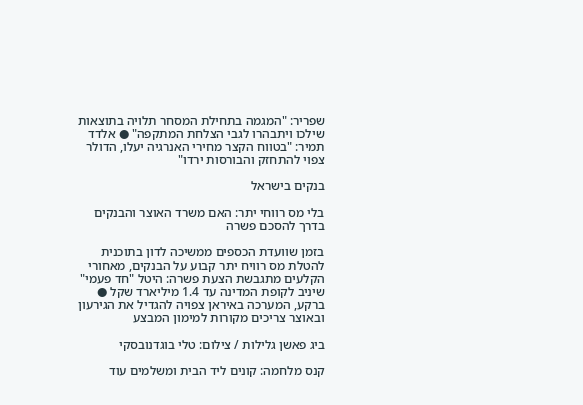שפריר: "המגמה בתחילת המסחר תלויה בתוצאות שילכו ויתבהרו לגבי הצלחת המתקפה" ● אלדד תמיר: "בטווח הקצר מחירי האנרגיה יעלו, הדולר צפוי להתחזק והבורסות ירדו"

בנקים בישראל

בלי מס רווחי יתר: האם משרד האוצר והבנקים בדרך להסכם פשרה

בזמן שוועדת הכספים ממשיכה לדון בתוכנית להטלת מס רוויח יתר קבוע על הבנקים, מאחורי הקלעים מתגבשת הצעת פשרה: היטל "חד פעמי" שיניב לקופת המדינה עד 1.4 מיליארד שקל ● ברקע, המערכה באיראן צפויה להגדיל את הגירעון ובאוצר צריכים מקורות למימון המבצע

ביג פאשן גלילות / צילום: טלי בוגדנובסקי

קנס מלחמה: קונים ליד הבית ומשלמים עוד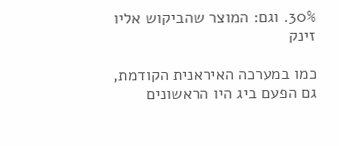30%. וגם: המוצר שהביקוש אליו זינק

כמו במערכה האיראנית הקודמת, גם הפעם ביג היו הראשונים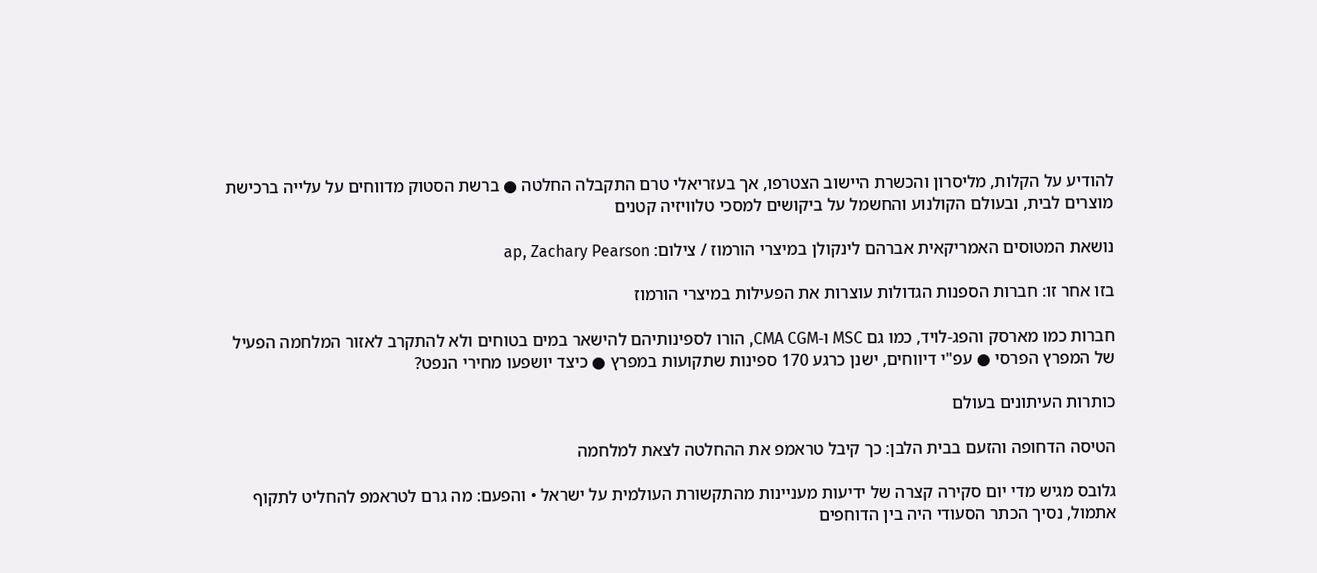להודיע על הקלות, מליסרון והכשרת היישוב הצטרפו, אך בעזריאלי טרם התקבלה החלטה ● ברשת הסטוק מדווחים על עלייה ברכישת מוצרים לבית, ובעולם הקולנוע והחשמל על ביקושים למסכי טלוויזיה קטנים

נושאת המטוסים האמריקאית אברהם לינקולן במיצרי הורמוז / צילום: ap, Zachary Pearson

בזו אחר זו: חברות הספנות הגדולות עוצרות את הפעילות במיצרי הורמוז

חברות כמו מארסק והפג-לויד, כמו גם MSC ו-CMA CGM, הורו לספינותיהם להישאר במים בטוחים ולא להתקרב לאזור המלחמה הפעיל של המפרץ הפרסי ● עפ"י דיווחים, ישנן כרגע 170 ספינות שתקועות במפרץ ● כיצד יושפעו מחירי הנפט?

כותרות העיתונים בעולם

הטיסה הדחופה והזעם בבית הלבן: כך קיבל טראמפ את ההחלטה לצאת למלחמה

גלובס מגיש מדי יום סקירה קצרה של ידיעות מעניינות מהתקשורת העולמית על ישראל • והפעם: מה גרם לטראמפ להחליט לתקוף אתמול, נסיך הכתר הסעודי היה בין הדוחפים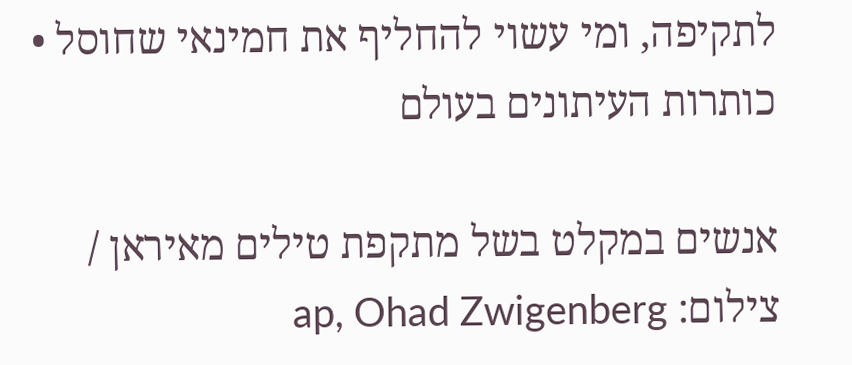לתקיפה, ומי עשוי להחליף את חמינאי שחוסל • כותרות העיתונים בעולם

אנשים במקלט בשל מתקפת טילים מאיראן / צילום: ap, Ohad Zwigenberg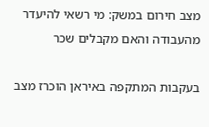מצב חירום במשק: מי רשאי להיעדר מהעבודה והאם מקבלים שכר

בעקבות המתקפה באיראן הוכרז מצב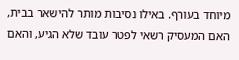מיוחד בעורף. באילו נסיבות מותר להישאר בבית, האם המעסיק רשאי לפטר עובד שלא הגיע, והאם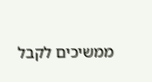ממשיכים לקבל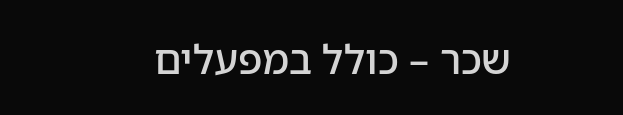שכר – כולל במפעלים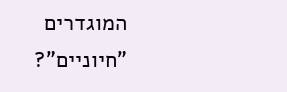המוגדרים "חיוניים"?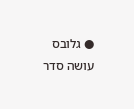● גלובס עושה סדר